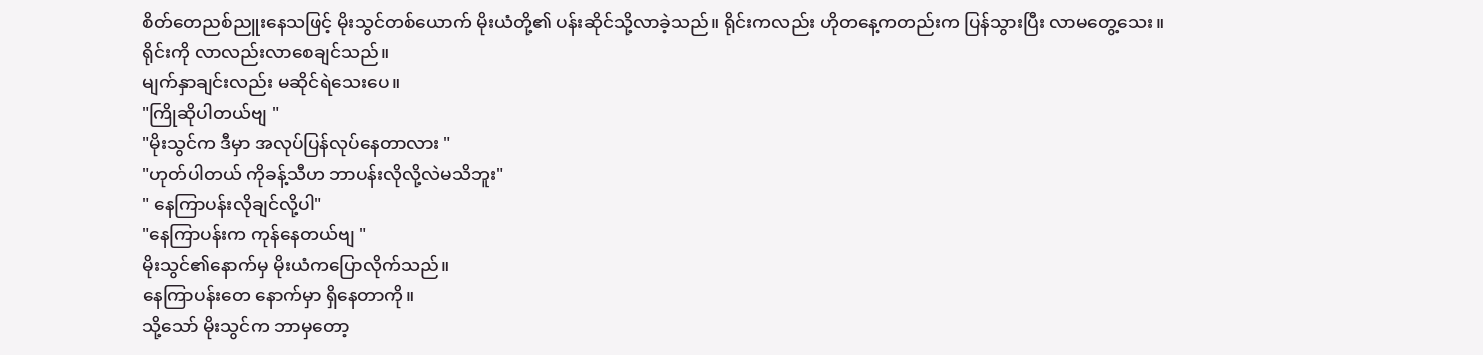စိတ်တေညစ်ညူးနေသဖြင့် မိုးသွင်တစ်ယောက် မိုးယံတို့၏ ပန်းဆိုင်သို့လာခဲ့သည်။ ရိုင်းကလည်း ဟိုတနေ့ကတည်းက ပြန်သွားပြီး လာမတွေ့သေး။
ရိုင်းကို လာလည်းလာစေချင်သည်။
မျက်နှာချင်းလည်း မဆိုင်ရဲသေးပေ။
"ကြိုဆိုပါတယ်ဗျ "
"မိုးသွင်က ဒီမှာ အလုပ်ပြန်လုပ်နေတာလား "
"ဟုတ်ပါတယ် ကိုခန့်သီဟ ဘာပန်းလိုလို့လဲမသိဘူး"
" နေကြာပန်းလိုချင်လို့ပါ"
"နေကြာပန်းက ကုန်နေတယ်ဗျ "
မိုးသွင်၏နောက်မှ မိုးယံကပြောလိုက်သည်။
နေကြာပန်းတေ နောက်မှာ ရှိနေတာကို။
သို့သော် မိုးသွင်က ဘာမှတော့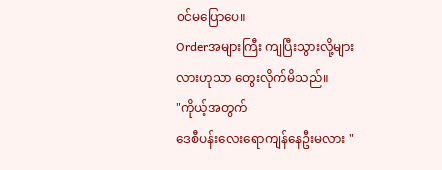၀င်မပြောပေ။
Orderအများကြီး ကျပြီးသွားလို့များလားဟုသာ တွေးလိုက်မိသည်။
"ကိုယ့်အတွက်
ဒေစီပန်းလေးရောကျန်နေဦးမလား "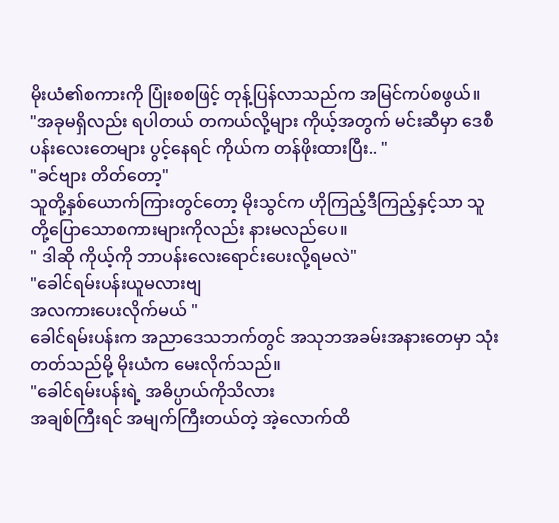မိုးယံ၏စကားကို ပြုံးစစဖြင့် တုန့်ပြန်လာသည်က အမြင်ကပ်စဖွယ်။
"အခုမရှိလည်း ရပါတယ် တကယ်လို့များ ကိုယ့်အတွက် မင်းဆီမှာ ဒေစီပန်းလေးတေများ ပွင့်နေရင် ကိုယ်က တန်ဖိုးထားပြီး.. "
"ခင်ဗျား တိတ်တော့"
သူတို့နှစ်ယောက်ကြားတွင်တော့ မိုးသွင်က ဟိုကြည့်ဒီကြည့်နှင့်သာ သူတို့ပြောသောစကားများကိုလည်း နားမလည်ပေ။
" ဒါဆို ကိုယ့်ကို ဘာပန်းလေးရောင်းပေးလို့ရမလဲ"
"ခေါင်ရမ်းပန်းယူမလားဗျ
အလကားပေးလိုက်မယ် "
ခေါင်ရမ်းပန်းက အညာဒေသဘက်တွင် အသုဘအခမ်းအနားတေမှာ သုံးတတ်သည်မို့ မိုးယံက မေးလိုက်သည်။
"ခေါင်ရမ်းပန်းရဲ့ အဓိပ္ပာယ်ကိုသိလား
အချစ်ကြီးရင် အမျက်ကြီးတယ်တဲ့ အဲ့လောက်ထိ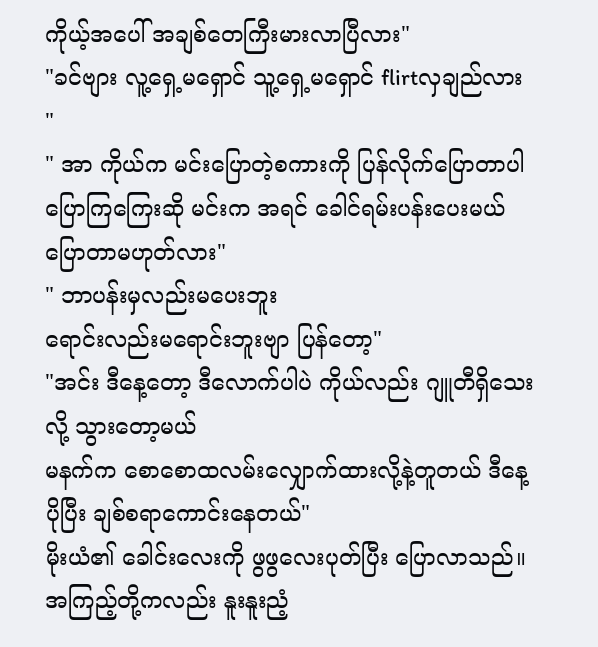ကိုယ့်အပေါ် အချစ်တေကြီးမားလာပြီလား"
"ခင်ဗျား လူ့ရှေ့မရှောင် သူ့ရှေ့မရှောင် flirtလှချည်လား "
" အာ ကိုယ်က မင်းပြောတဲ့စကားကို ပြန်လိုက်ပြောတာပါ ပြောကြကြေးဆို မင်းက အရင် ခေါင်ရမ်းပန်းပေးမယ် ပြောတာမဟုတ်လား"
" ဘာပန်းမှလည်းမပေးဘူး
ရောင်းလည်းမရောင်းဘူးဗျာ ပြန်တော့"
"အင်း ဒီနေ့တော့ ဒီလောက်ပါပဲ ကိုယ်လည်း ဂျူတီရှိသေးလို့ သွားတော့မယ်
မနက်က စောစောထလမ်းလျှောက်ထားလို့နဲ့တူတယ် ဒီနေ့ပိုပြီး ချစ်စရာကောင်းနေတယ်"
မိုးယံ၏ ခေါင်းလေးကို ဖွဖွလေးပုတ်ပြီး ပြောလာသည်။ အကြည့်တို့ကလည်း နူးနူးညံ့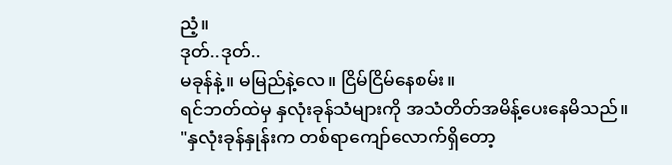ညံ့။
ဒုတ်..ဒုတ်..
မခုန်နဲ့။ မမြည်နဲ့လေ။ ငြိမ်ငြိမ်နေစမ်း။
ရင်ဘတ်ထဲမှ နှလုံးခုန်သံများကို အသံတိတ်အမိန့်ပေးနေမိသည်။
"နှလုံးခုန်နှုန်းက တစ်ရာကျော်လောက်ရှိတော့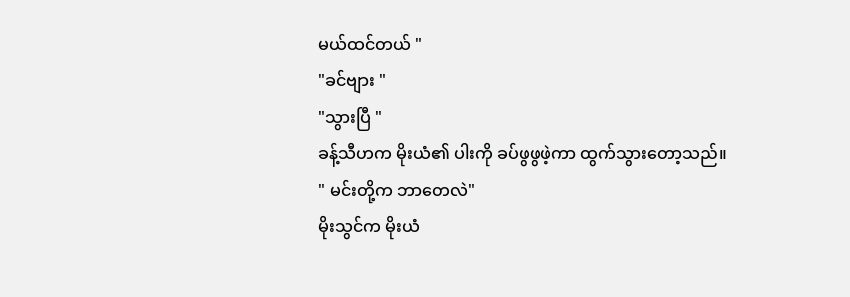မယ်ထင်တယ် "
"ခင်ဗျား "
"သွားပြီ "
ခန့်သီဟက မိုးယံ၏ ပါးကို ခပ်ဖွဖွဖဲ့ကာ ထွက်သွားတော့သည်။
" မင်းတို့က ဘာတေလဲ"
မိုးသွင်က မိုးယံ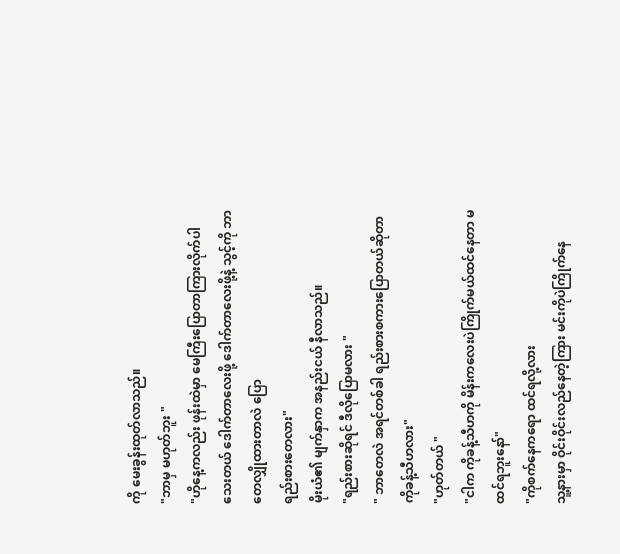ကို မေးခွန်းထုတ်လာသည်။
"ဘာမှ မဟုတ်ဘူး "
"ဟိုနေ့ကလည်း ဖုန်းထဲမှာ မေကြီးပြောတာကြားလိုက်ပါသေးတယ် ဒေါက်တာလေးဖို့ ဒေါက်တာလေးဖို့နဲ့ သွင့်ကို ဘာတေလျှိုထားတာလဲ ပြော
ရည်းစားတေလား"
မိုးယံ၏ မျက်နှာက အနည်းငယ် နီလာသည်။
"ရည်းစားဆိုရင် ဒီလိုပြောမလား "
" ဘာတေလဲ အရင်တစ်ခါ ရည်းစားစကားပြောတယ်ဆိုတာ ကိုခန့်သီဟလား"
"ဟုတ်တယ် "
"ငါက ကိုခန့်သီဟကို မိန်းကလေးပဲကြိုက်မယ်ထင်နေတာ မထင်ရဘူးနော်"
"ကိုစက်နေကရော ထင်ရလို့လား
သူ့နားမှာ ဝိုင်းဝိုင်းလည်နေတဲ့ကြား မင်းကိုပဲကြိုက်နေ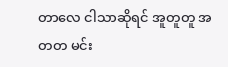တာလေ ငါသာဆိုရင် အူတူတူ အတတ မင်း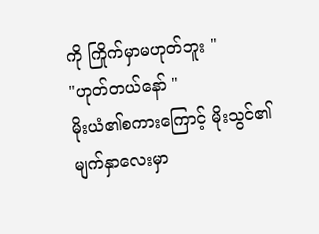ကို ကြိုက်မှာမဟုတ်ဘူး "
"ဟုတ်တယ်နော် "
မိုးယံ၏စကားကြောင့် မိုးသွင်၏မျက်နှာလေးမှာ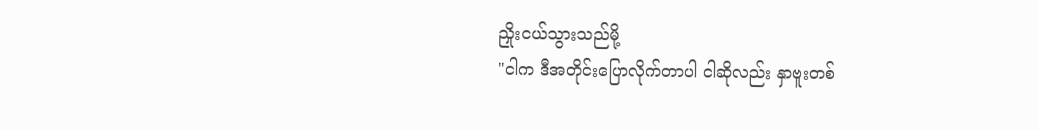ညှိုးငယ်သွားသည်မို့
"ငါက ဒီအတိုင်းပြောလိုက်တာပါ ငါဆိုလည်း နှာဗူးတစ်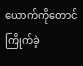ယောက်ကိုတောင် ကြိုက်ခဲ့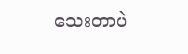သေးတာပဲ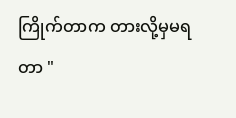ကြိုက်တာက တားလို့မှမရတာ "